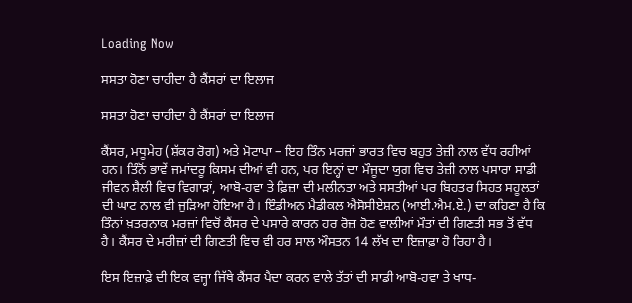Loading Now

ਸਸਤਾ ਹੋਣਾ ਚਾਹੀਦਾ ਹੈ ਕੈਂਸਰਾਂ ਦਾ ਇਲਾਜ

ਸਸਤਾ ਹੋਣਾ ਚਾਹੀਦਾ ਹੈ ਕੈਂਸਰਾਂ ਦਾ ਇਲਾਜ

ਕੈਂਸਰ, ਮਧੂਮੇਹ (ਸ਼ੱਕਰ ਰੋਗ) ਅਤੇ ਮੋਟਾਪਾ – ਇਹ ਤਿੰਨ ਮਰਜ਼ਾਂ ਭਾਰਤ ਵਿਚ ਬਹੁਤ ਤੇਜ਼ੀ ਨਾਲ ਵੱਧ ਰਹੀਆਂ ਹਨ। ਤਿੰਨੋਂ ਭਾਵੇਂ ਜਮਾਂਦਰੂ ਕਿਸਮ ਦੀਆਂ ਵੀ ਹਨ, ਪਰ ਇਨ੍ਹਾਂ ਦਾ ਮੌਜੂਦਾ ਯੁਗ ਵਿਚ ਤੇਜ਼ੀ ਨਾਲ ਪਸਾਰਾ ਸਾਡੀ ਜੀਵਨ ਸ਼ੈਲੀ ਵਿਚ ਵਿਗਾੜਾਂ, ਆਬੋ-ਹਵਾ ਤੇ ਫ਼ਿਜ਼ਾ ਦੀ ਮਲੀਨਤਾ ਅਤੇ ਸਸਤੀਆਂ ਪਰ ਬਿਹਤਰ ਸਿਹਤ ਸਹੂਲਤਾਂ ਦੀ ਘਾਟ ਨਾਲ ਵੀ ਜੁੜਿਆ ਹੋਇਆ ਹੈ। ਇੰਡੀਅਨ ਮੈਡੀਕਲ ਐਸੋਸੀਏਸ਼ਨ (ਆਈ.ਐਮ.ਏ.) ਦਾ ਕਹਿਣਾ ਹੈ ਕਿ ਤਿੰਨਾਂ ਖ਼ਤਰਨਾਕ ਮਰਜ਼ਾਂ ਵਿਚੋਂ ਕੈਂਸਰ ਦੇ ਪਸਾਰੇ ਕਾਰਨ ਹਰ ਰੋਜ਼ ਹੋਣ ਵਾਲੀਆਂ ਮੌਤਾਂ ਦੀ ਗਿਣਤੀ ਸਭ ਤੋਂ ਵੱਧ ਹੈ। ਕੈਂਸਰ ਦੇ ਮਰੀਜ਼ਾਂ ਦੀ ਗਿਣਤੀ ਵਿਚ ਵੀ ਹਰ ਸਾਲ ਔਸਤਨ 14 ਲੱਖ ਦਾ ਇਜ਼ਾਫ਼ਾ ਹੋ ਰਿਹਾ ਹੈ।

ਇਸ ਇਜ਼ਾਫ਼ੇ ਦੀ ਇਕ ਵਜ੍ਹਾ ਜਿੱਥੇ ਕੈਂਸਰ ਪੈਦਾ ਕਰਨ ਵਾਲੇ ਤੱਤਾਂ ਦੀ ਸਾਡੀ ਆਬੋ-ਹਵਾ ਤੇ ਖਾਧ-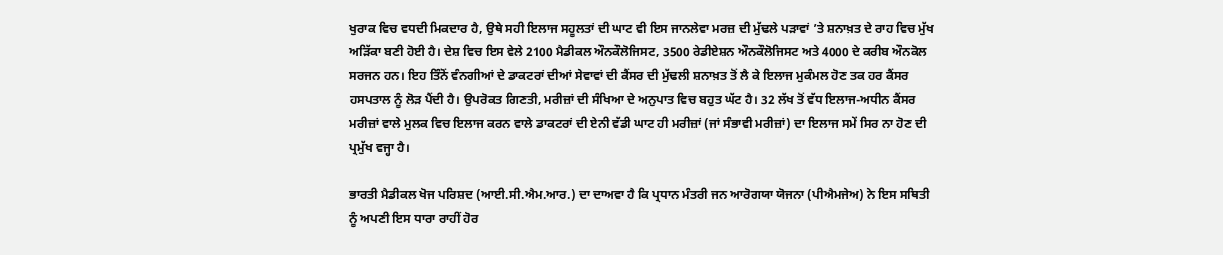ਖੁਰਾਕ ਵਿਚ ਵਧਦੀ ਮਿਕਦਾਰ ਹੈ, ਉਥੇ ਸਹੀ ਇਲਾਜ ਸਹੂਲਤਾਂ ਦੀ ਘਾਟ ਵੀ ਇਸ ਜਾਨਲੇਵਾ ਮਰਜ਼ ਦੀ ਮੁੱਢਲੇ ਪੜਾਵਾਂ ’ਤੇ ਸ਼ਨਾਖ਼ਤ ਦੇ ਰਾਹ ਵਿਚ ਮੁੱਖ ਅੜਿੱਕਾ ਬਣੀ ਹੋਈ ਹੈ। ਦੇਸ਼ ਵਿਚ ਇਸ ਵੇਲੇ 2100 ਮੈਡੀਕਲ ਔਨਕੌਲੋਜਿਸਟ, 3500 ਰੇਡੀਏਸ਼ਨ ਔਨਕੌਲੋਜਿਸਟ ਅਤੇ 4000 ਦੇ ਕਰੀਬ ਔਨਕੋਲ ਸਰਜਨ ਹਨ। ਇਹ ਤਿੰਨੋਂ ਵੰਨਗੀਆਂ ਦੇ ਡਾਕਟਰਾਂ ਦੀਆਂ ਸੇਵਾਵਾਂ ਦੀ ਕੈਂਸਰ ਦੀ ਮੁੱਢਲੀ ਸ਼ਨਾਖ਼ਤ ਤੋਂ ਲੈ ਕੇ ਇਲਾਜ ਮੁਕੰਮਲ ਹੋਣ ਤਕ ਹਰ ਕੈਂਸਰ ਹਸਪਤਾਲ ਨੂੰ ਲੋੜ ਪੈਂਦੀ ਹੈ। ਉਪਰੋਕਤ ਗਿਣਤੀ, ਮਰੀਜ਼ਾਂ ਦੀ ਸੰਖਿਆ ਦੇ ਅਨੁਪਾਤ ਵਿਚ ਬਹੁਤ ਘੱਟ ਹੈ। 32 ਲੱਖ ਤੋਂ ਵੱਧ ਇਲਾਜ-ਅਧੀਨ ਕੈਂਸਰ ਮਰੀਜ਼ਾਂ ਵਾਲੇ ਮੁਲਕ ਵਿਚ ਇਲਾਜ ਕਰਨ ਵਾਲੇ ਡਾਕਟਰਾਂ ਦੀ ਏਨੀ ਵੱਡੀ ਘਾਟ ਹੀ ਮਰੀਜ਼ਾਂ (ਜਾਂ ਸੰਭਾਵੀ ਮਰੀਜ਼ਾਂ) ਦਾ ਇਲਾਜ ਸਮੇਂ ਸਿਰ ਨਾ ਹੋਣ ਦੀ ਪ੍ਰਮੁੱਖ ਵਜ੍ਹਾ ਹੈ।

ਭਾਰਤੀ ਮੈਡੀਕਲ ਖੋਜ ਪਰਿਸ਼ਦ (ਆਈ.ਸੀ.ਐਮ.ਆਰ.) ਦਾ ਦਾਅਵਾ ਹੈ ਕਿ ਪ੍ਰਧਾਨ ਮੰਤਰੀ ਜਨ ਆਰੋਗਯਾ ਯੋਜਨਾ (ਪੀਐਮਜੇਅ) ਨੇ ਇਸ ਸਥਿਤੀ ਨੂੰ ਅਪਣੀ ਇਸ ਧਾਰਾ ਰਾਹੀਂ ਹੋਰ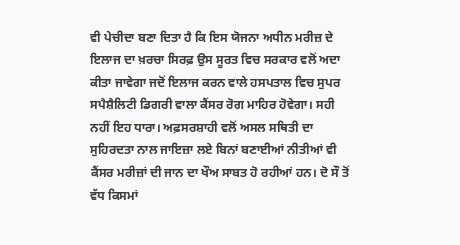ਵੀ ਪੇਚੀਦਾ ਬਣਾ ਦਿਤਾ ਹੈ ਕਿ ਇਸ ਯੋਜਨਾ ਅਧੀਨ ਮਰੀਜ਼ ਦੇ ਇਲਾਜ ਦਾ ਖ਼ਰਚਾ ਸਿਰਫ਼ ਉਸ ਸੂਰਤ ਵਿਚ ਸਰਕਾਰ ਵਲੋਂ ਅਦਾ ਕੀਤਾ ਜਾਵੇਗਾ ਜਦੋਂ ਇਲਾਜ ਕਰਨ ਵਾਲੇ ਹਸਪਤਾਲ ਵਿਚ ਸੁਪਰ ਸਪੈਸ਼ੈਲਿਟੀ ਡਿਗਰੀ ਵਾਲਾ ਕੈਂਸਰ ਰੋਗ ਮਾਹਿਰ ਹੋਵੇਗਾ। ਸਹੀ ਨਹੀਂ ਇਹ ਧਾਰਾ। ਅਫ਼ਸਰਸ਼ਾਹੀ ਵਲੋਂ ਅਸਲ ਸਥਿਤੀ ਦਾ ਸੁਹਿਰਦਤਾ ਨਾਲ ਜਾਇਜ਼ਾ ਲਏ ਬਿਨਾਂ ਬਣਾਈਆਂ ਨੀਤੀਆਂ ਵੀ ਕੈਂਸਰ ਮਰੀਜ਼ਾਂ ਦੀ ਜਾਨ ਦਾ ਖੌਅ ਸਾਬਤ ਹੋ ਰਹੀਆਂ ਹਨ। ਦੋ ਸੌ ਤੋਂ ਵੱਧ ਕਿਸਮਾਂ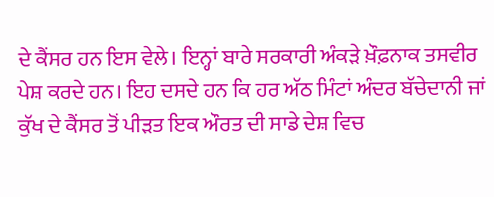ਦੇ ਕੈਂਸਰ ਹਨ ਇਸ ਵੇਲੇ। ਇਨ੍ਹਾਂ ਬਾਰੇ ਸਰਕਾਰੀ ਅੰਕੜੇ ਖ਼ੌਫ਼ਨਾਕ ਤਸਵੀਰ ਪੇਸ਼ ਕਰਦੇ ਹਨ। ਇਹ ਦਸਦੇ ਹਨ ਕਿ ਹਰ ਅੱਠ ਮਿੰਟਾਂ ਅੰਦਰ ਬੱਚੇਦਾਨੀ ਜਾਂ ਕੁੱਖ ਦੇ ਕੈਂਸਰ ਤੋਂ ਪੀੜਤ ਇਕ ਔਰਤ ਦੀ ਸਾਡੇ ਦੇਸ਼ ਵਿਚ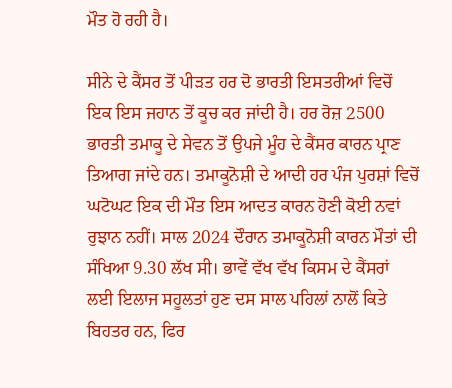ਮੌਤ ਹੋ ਰਹੀ ਹੈ।

ਸੀਨੇ ਦੇ ਕੈਂਸਰ ਤੋਂ ਪੀੜਤ ਹਰ ਦੋ ਭਾਰਤੀ ਇਸਤਰੀਆਂ ਵਿਚੋਂ ਇਕ ਇਸ ਜਹਾਨ ਤੋਂ ਕੂਚ ਕਰ ਜਾਂਦੀ ਹੈ। ਹਰ ਰੋਜ਼ 2500 ਭਾਰਤੀ ਤਮਾਕੂ ਦੇ ਸੇਵਨ ਤੋਂ ਉਪਜੇ ਮੂੰਹ ਦੇ ਕੈਂਸਰ ਕਾਰਨ ਪ੍ਰਾਣ ਤਿਆਗ ਜਾਂਦੇ ਹਨ। ਤਮਾਕੂਨੋਸ਼ੀ ਦੇ ਆਦੀ ਹਰ ਪੰਜ ਪੁਰਸ਼ਾਂ ਵਿਚੋਂ ਘਟੋਘਟ ਇਕ ਦੀ ਮੌਤ ਇਸ ਆਦਤ ਕਾਰਨ ਹੋਣੀ ਕੋਈ ਨਵਾਂ ਰੁਝਾਨ ਨਹੀਂ। ਸਾਲ 2024 ਦੌਰਾਨ ਤਮਾਕੂਨੋਸ਼ੀ ਕਾਰਨ ਮੌਤਾਂ ਦੀ ਸੰਖਿਆ 9.30 ਲੱਖ ਸੀ। ਭਾਵੇਂ ਵੱਖ ਵੱਖ ਕਿਸਮ ਦੇ ਕੈਂਸਰਾਂ ਲਈ ਇਲਾਜ ਸਹੂਲਤਾਂ ਹੁਣ ਦਸ ਸਾਲ ਪਹਿਲਾਂ ਨਾਲੋਂ ਕਿਤੇ ਬਿਹਤਰ ਹਨ, ਫਿਰ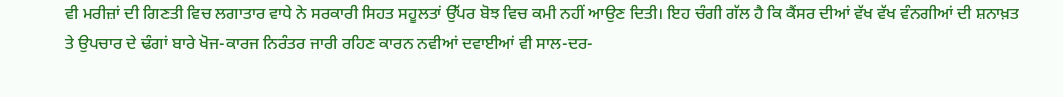ਵੀ ਮਰੀਜ਼ਾਂ ਦੀ ਗਿਣਤੀ ਵਿਚ ਲਗਾਤਾਰ ਵਾਧੇ ਨੇ ਸਰਕਾਰੀ ਸਿਹਤ ਸਹੂਲਤਾਂ ਉੱਪਰ ਬੋਝ ਵਿਚ ਕਮੀ ਨਹੀਂ ਆਉਣ ਦਿਤੀ। ਇਹ ਚੰਗੀ ਗੱਲ ਹੈ ਕਿ ਕੈਂਸਰ ਦੀਆਂ ਵੱਖ ਵੱਖ ਵੰਨਗੀਆਂ ਦੀ ਸ਼ਨਾਖ਼ਤ ਤੇ ਉਪਚਾਰ ਦੇ ਢੰਗਾਂ ਬਾਰੇ ਖੋਜ-ਕਾਰਜ ਨਿਰੰਤਰ ਜਾਰੀ ਰਹਿਣ ਕਾਰਨ ਨਵੀਆਂ ਦਵਾਈਆਂ ਵੀ ਸਾਲ-ਦਰ-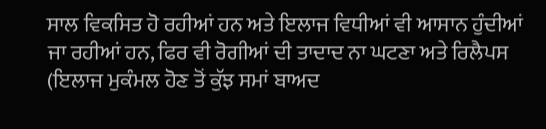ਸਾਲ ਵਿਕਸਿਤ ਹੋ ਰਹੀਆਂ ਹਨ ਅਤੇ ਇਲਾਜ ਵਿਧੀਆਂ ਵੀ ਆਸਾਨ ਹੁੰਦੀਆਂ ਜਾ ਰਹੀਆਂ ਹਨ, ਫਿਰ ਵੀ ਰੋਗੀਆਂ ਦੀ ਤਾਦਾਦ ਨਾ ਘਟਣਾ ਅਤੇ ਰਿਲੈਪਸ (ਇਲਾਜ ਮੁਕੰਮਲ ਹੋਣ ਤੋਂ ਕੁੱਝ ਸਮਾਂ ਬਾਅਦ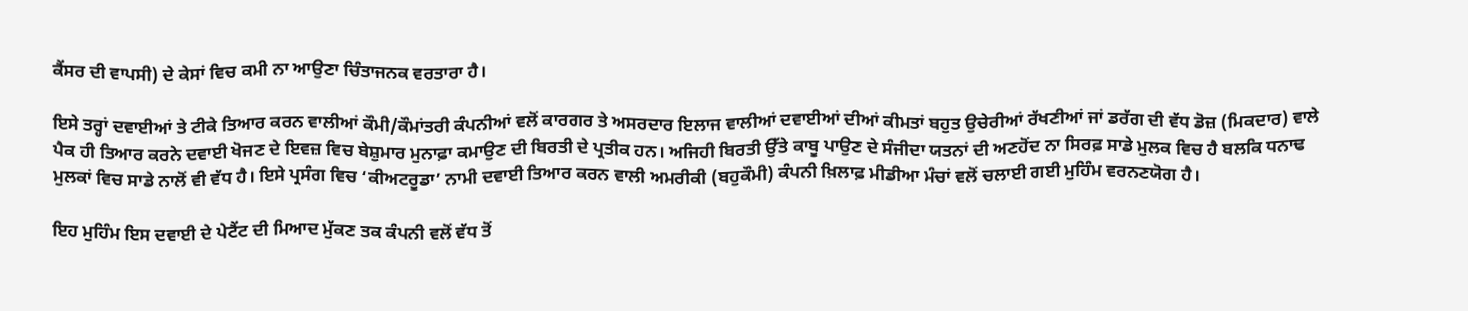ਕੈਂਸਰ ਦੀ ਵਾਪਸੀ) ਦੇ ਕੇਸਾਂ ਵਿਚ ਕਮੀ ਨਾ ਆਉਣਾ ਚਿੰਤਾਜਨਕ ਵਰਤਾਰਾ ਹੈ।

ਇਸੇ ਤਰ੍ਹਾਂ ਦਵਾਈਆਂ ਤੇ ਟੀਕੇ ਤਿਆਰ ਕਰਨ ਵਾਲੀਆਂ ਕੌਮੀ/ਕੌਮਾਂਤਰੀ ਕੰਪਨੀਆਂ ਵਲੋਂ ਕਾਰਗਰ ਤੇ ਅਸਰਦਾਰ ਇਲਾਜ ਵਾਲੀਆਂ ਦਵਾਈਆਂ ਦੀਆਂ ਕੀਮਤਾਂ ਬਹੁਤ ਉਚੇਰੀਆਂ ਰੱਖਣੀਆਂ ਜਾਂ ਡਰੱਗ ਦੀ ਵੱਧ ਡੋਜ਼ (ਮਿਕਦਾਰ) ਵਾਲੇ ਪੈਕ ਹੀ ਤਿਆਰ ਕਰਨੇ ਦਵਾਈ ਖੋਜਣ ਦੇ ਇਵਜ਼ ਵਿਚ ਬੇਸ਼ੁਮਾਰ ਮੁਨਾਫ਼ਾ ਕਮਾਉਣ ਦੀ ਬਿਰਤੀ ਦੇ ਪ੍ਰਤੀਕ ਹਨ। ਅਜਿਹੀ ਬਿਰਤੀ ਉੱਤੇ ਕਾਬੂ ਪਾਉਣ ਦੇ ਸੰਜੀਦਾ ਯਤਨਾਂ ਦੀ ਅਣਹੋਂਦ ਨਾ ਸਿਰਫ਼ ਸਾਡੇ ਮੁਲਕ ਵਿਚ ਹੈ ਬਲਕਿ ਧਨਾਢ ਮੁਲਕਾਂ ਵਿਚ ਸਾਡੇ ਨਾਲੋਂ ਵੀ ਵੱਧ ਹੈ। ਇਸੇ ਪ੍ਰਸੰਗ ਵਿਚ ‘ਕੀਅਟਰੂਡਾ’ ਨਾਮੀ ਦਵਾਈ ਤਿਆਰ ਕਰਨ ਵਾਲੀ ਅਮਰੀਕੀ (ਬਹੁਕੌਮੀ) ਕੰਪਨੀ ਖ਼ਿਲਾਫ਼ ਮੀਡੀਆ ਮੰਚਾਂ ਵਲੋਂ ਚਲਾਈ ਗਈ ਮੁਹਿੰਮ ਵਰਨਣਯੋਗ ਹੈ।

ਇਹ ਮੁਹਿੰਮ ਇਸ ਦਵਾਈ ਦੇ ਪੇਟੈਂਟ ਦੀ ਮਿਆਦ ਮੁੱਕਣ ਤਕ ਕੰਪਨੀ ਵਲੋਂ ਵੱਧ ਤੋਂ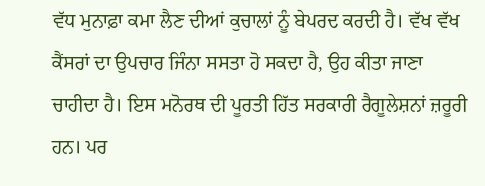ਵੱਧ ਮੁਨਾਫ਼ਾ ਕਮਾ ਲੈਣ ਦੀਆਂ ਕੁਚਾਲਾਂ ਨੂੰ ਬੇਪਰਦ ਕਰਦੀ ਹੈ। ਵੱਖ ਵੱਖ ਕੈਂਸਰਾਂ ਦਾ ਉਪਚਾਰ ਜਿੰਨਾ ਸਸਤਾ ਹੋ ਸਕਦਾ ਹੈ, ਉਹ ਕੀਤਾ ਜਾਣਾ ਚਾਹੀਦਾ ਹੈ। ਇਸ ਮਨੋਰਥ ਦੀ ਪੂਰਤੀ ਹਿੱਤ ਸਰਕਾਰੀ ਰੈਗੂਲੇਸ਼ਨਾਂ ਜ਼ਰੂਰੀ ਹਨ। ਪਰ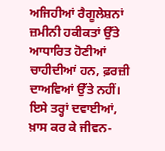ਅਜਿਹੀਆਂ ਰੈਗੂਲੇਸ਼ਨਾਂ ਜ਼ਮੀਨੀ ਹਕੀਕਤਾਂ ਉੱਤੇ ਆਧਾਰਿਤ ਹੋਣੀਆਂ ਚਾਹੀਦੀਆਂ ਹਨ, ਫ਼ਰਜ਼ੀ ਦਾਅਵਿਆਂ ਉੱਤੇ ਨਹੀਂ। ਇਸੇ ਤਰ੍ਹਾਂ ਦਵਾਈਆਂ, ਖ਼ਾਸ ਕਰ ਕੇ ਜੀਵਨ-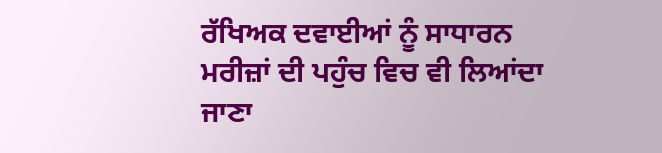ਰੱਖਿਅਕ ਦਵਾਈਆਂ ਨੂੰ ਸਾਧਾਰਨ ਮਰੀਜ਼ਾਂ ਦੀ ਪਹੁੰਚ ਵਿਚ ਵੀ ਲਿਆਂਦਾ ਜਾਣਾ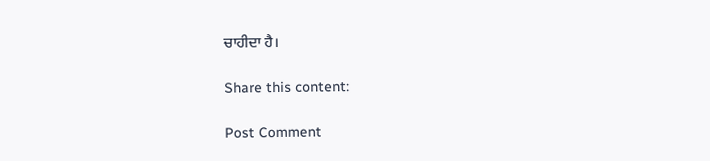ਚਾਹੀਦਾ ਹੈ।

Share this content:

Post Comment